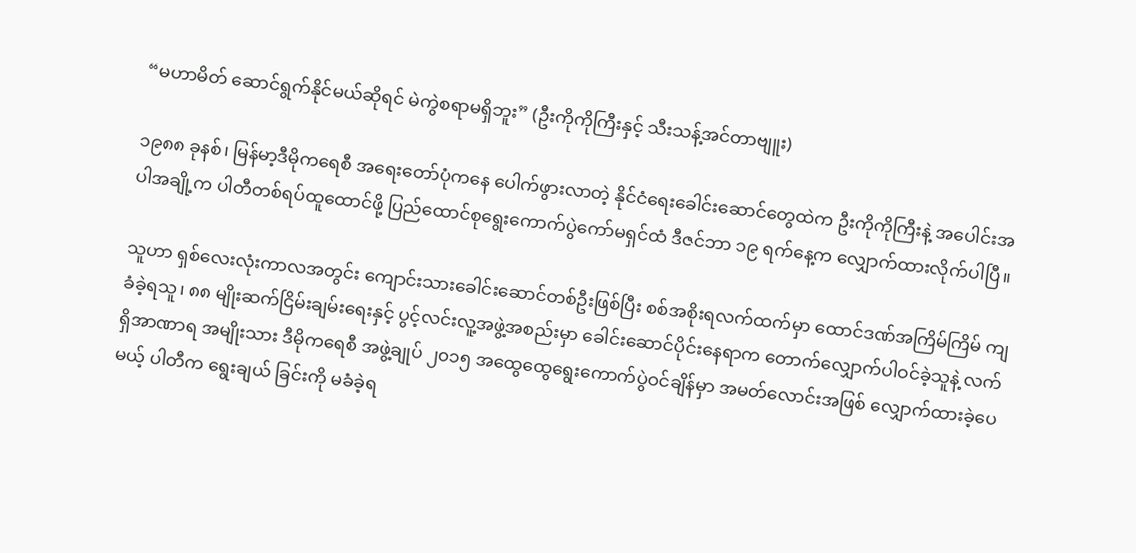“မဟာမိတ် ဆောင်ရွက်နိုင်မယ်ဆိုရင် မဲကွဲစရာမရှိဘူး” (ဦးကိုကိုကြီးနှင့် သီးသန့်အင်တာဗျူး)

၁၉၈၈ ခုနစ်၊ မြန်မာ့ဒီမိုကရေစီ အရေးတော်ပုံကနေ ပေါက်ဖွားလာတဲ့ နိုင်ငံရေးခေါင်းဆောင်တွေထဲက ဦးကိုကိုကြီးနဲ့ အပေါင်းအပါအချို့က ပါတီတစ်ရပ်ထူထောင်ဖို့ ပြည်ထောင်စုရွေးကောက်ပွဲကော်မရှင်ထံ ဒီဇင်ဘာ ၁၉ ရက်နေ့က လျှောက်ထားလိုက်ပါပြီ။

သူဟာ ရှစ်လေးလုံးကာလအတွင်း ကျောင်းသားခေါင်းဆောင်တစ်ဦးဖြစ်ပြီး စစ်အစိုးရလက်ထက်မှာ ထောင်ဒဏ်အကြိမ်ကြိမ် ကျခံခဲ့ရသူ၊ ၈၈ မျိုးဆက်ငြိမ်းချမ်းရေးနှင့် ပွင့်လင်းလူ့အဖွဲ့အစည်းမှာ ခေါင်းဆောင်ပိုင်းနေရာက တောက်လျှောက်ပါဝင်ခဲ့သူနဲ့ လက်ရှိအာဏာရ အမျိုးသား ဒီမိုကရေစီ အဖွဲ့ချုပ် ၂၀၁၅ အထွေထွေရွေးကောက်ပွဲဝင်ချိန်မှာ အမတ်လောင်းအဖြစ် လျှောက်ထားခဲ့ပေမယ့် ပါတီက ရွေးချယ် ခြင်းကို မခံခဲ့ရ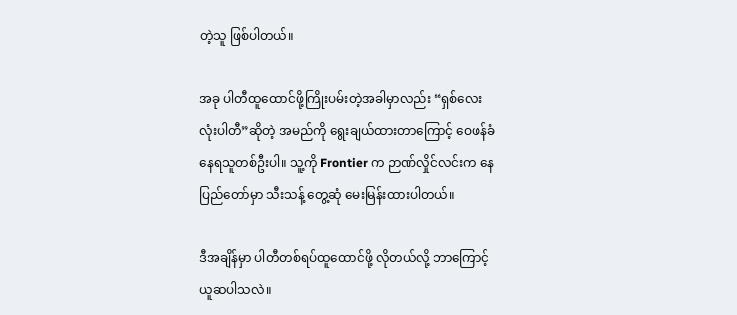တဲ့သူ ဖြစ်ပါတယ်။

အခု ပါတီထူထောင်ဖို့ကြိုးပမ်းတဲ့အခါမှာလည်း “ရှစ်လေးလုံးပါတီ”ဆိုတဲ့ အမည်ကို ရွေးချယ်ထားတာကြောင့် ဝေဖန်ခံနေရသူတစ်ဦးပါ။ သူ့ကို Frontier က ဉာဏ်လှိုင်လင်းက နေပြည်တော်မှာ သီးသန့် တွေ့ဆုံ မေးမြန်းထားပါတယ်။

ဒီအချိန်မှာ ပါတီတစ်ရပ်ထူထောင်ဖို့ လိုတယ်လို့ ဘာကြောင့်ယူဆပါသလဲ။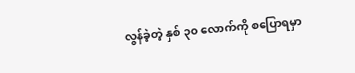လွန်ခဲ့တဲ့ နှစ် ၃၀ လောက်ကို စပြောရမှာ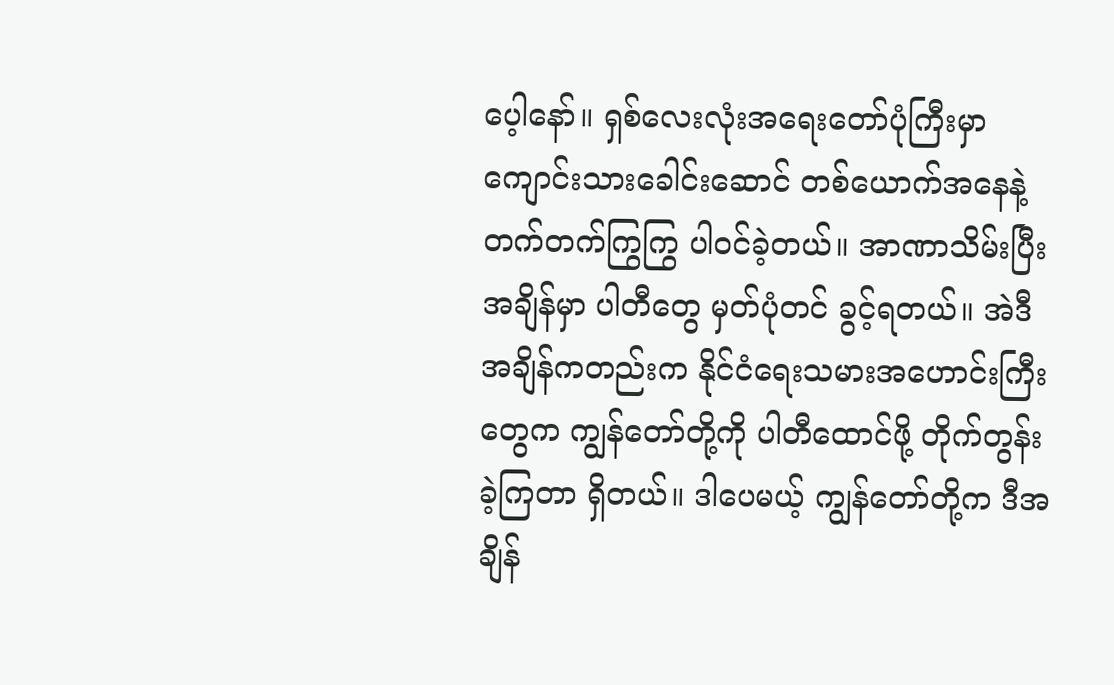ပေ့ါနော်။ ရှစ်လေးလုံးအရေးတော်ပုံကြီးမှာ ကျောင်းသားခေါင်းဆောင် တစ်ယောက်အနေနဲ့ တက်တက်ကြွကြွ ပါဝင်ခဲ့တယ်။ အာဏာသိမ်းပြီးအချိန်မှာ ပါတီတွေ မှတ်ပုံတင် ခွင့်ရတယ်။ အဲဒီအချိန်ကတည်းက နိုင်ငံရေးသမားအဟောင်းကြီးတွေက ကျွန်တော်တို့ကို ပါတီထောင်ဖို့ တိုက်တွန်းခဲ့ကြတာ ရှိတယ်။ ဒါပေမယ့် ကျွန်တော်တို့က ဒီအချိန်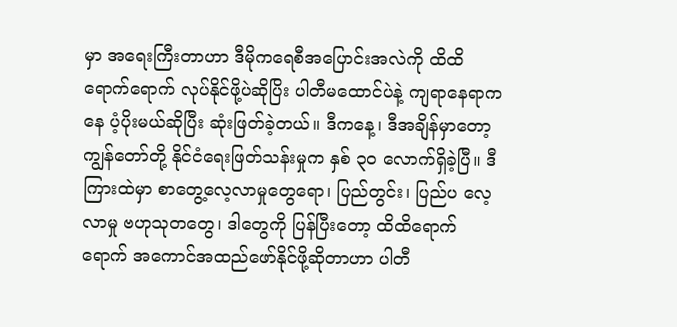မှာ အရေးကြီးတာဟာ ဒီမိုကရေစီအပြောင်းအလဲကို ထိထိရောက်ရောက် လုပ်နိုင်ဖို့ပဲဆိုပြိး ပါတီမထောင်ပဲနဲ့ ကျရာနေရာကနေ ပံ့ပိုးမယ်ဆိုပြီး ဆုံးဖြတ်ခဲ့တယ်။ ဒီကနေ့၊ ဒီအချိန်မှာတော့ ကျွန်တော်တို့ နိုင်ငံရေးဖြတ်သန်းမှုက နှစ် ၃၀ လောက်ရှိခဲ့ပြီ။ ဒီကြားထဲမှာ စာတွေ့လေ့လာမှုတွေရော၊ ပြည်တွင်း၊ ပြည်ပ လေ့လာမှု ဗဟုသုတတွေ၊ ဒါတွေကို ပြန်ပြီးတော့ ထိထိရောက်ရောက် အကောင်အထည်ဖော်နိုင်ဖို့ဆိုတာဟာ ပါတီ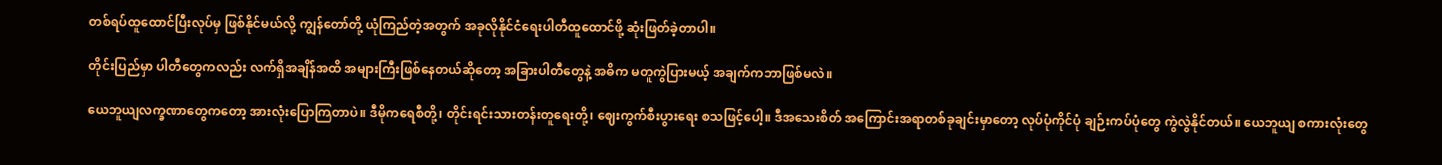တစ်ရပ်ထူထောင်ပြီးလုပ်မှ ဖြစ်နိုင်မယ်လို့ ကျွန်တော်တို့ ယုံကြည်တဲ့အတွက် အခုလိုနိုင်ငံရေးပါတီထူထောင်ဖို့ ဆုံးဖြတ်ခဲ့တာပါ။

တိုင်းပြည်မှာ ပါတီတွေကလည်း လက်ရှိအချိန်အထိ အများကြီးဖြစ်နေတယ်ဆိုတော့ အခြားပါတီတွေနဲ့ အဓိက မတူကွဲပြားမယ့် အချက်ကဘာဖြစ်မလဲ။

ယေဘူယျလက္ခဏာတွေကတော့ အားလုံးပြောကြတာပဲ။ ဒီမိုကရေစီတို့၊ တိုင်းရင်းသားတန်းတူရေးတို့၊ ဈေးကွက်စီးပွားရေး စသဖြင့်ပေါ့။ ဒီအသေးစိတ် အကြောင်းအရာတစ်ခုချင်းမှာတော့ လုပ်ပုံကိုင်ပုံ ချဉ်းကပ်ပုံတွေ ကွဲလွဲနိုင်တယ်။ ယေဘူယျ စကားလုံးတွေ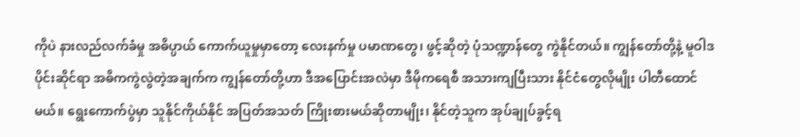ကိုပဲ နားလည်လက်ခံမှု အဓိပ္ပာယ် ကောက်ယူမှုမှာတော့ လေးနက်မှု ပမာဏတွေ၊ ဖွင့်ဆိုတဲ့ ပုံသဏ္ဍာန်တွေ ကွဲနိုင်တယ်။ ကျွန်တော်တို့နဲ့ မူဝါဒပိုင်းဆိုင်ရာ အဓိကကွဲလွဲတဲ့အချက်က ကျွန်တော်တို့ဟာ ဒီအပြောင်းအလဲမှာ ဒီမိုကရေစီ အသားကျပြီးသား နိုင်ငံတွေလိုမျိုး ပါတီထောင်မယ်။ ရွေးကောက်ပွဲမှာ သူနိုင်ကိုယ်နိုင် အပြတ်အသတ် ကြိုးစားမယ်ဆိုတာမျိုး၊ နိုင်တဲ့သူက အုပ်ချုပ်ခွင့်ရ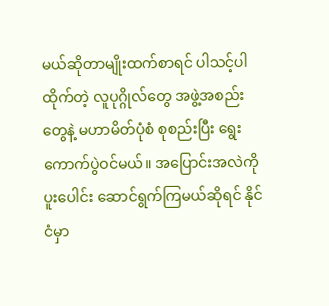မယ်ဆိုတာမျိုးထက်စာရင် ပါသင့်ပါထိုက်တဲ့ လူပုဂ္ဂိုလ်တွေ အဖွဲ့အစည်းတွေနဲ့ မဟာမိတ်ပုံစံ စုစည်းပြီး ရွေးကောက်ပွဲဝင်မယ်။ အပြောင်းအလဲကို ပူးပေါင်း ဆောင်ရွက်ကြမယ်ဆိုရင် နိုင်ငံမှာ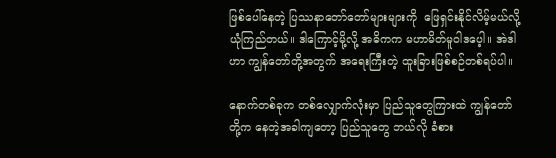ဖြစ်ပေါ်နေတဲ့ ပြဿနာတော်တော်များများကို  ဖြေရှင်းနိုင်လိမ့်မယ်လို့ ယုံကြည်တယ်။ ဒါကြောင့်မို့လို့ အဓိကက မဟာမိတ်မူဝါဒပေ့ါ။ အဲဒါဟာ ကျွန်တော်တို့အတွက် အရေးကြီးတဲ့ ထူးခြားဖြစ်စဉ်တစ်ရပ်ပါ။

နောက်တစ်ခုက တစ်လျှောက်လုံးမှာ ပြည်သူတွေကြားထဲ ကျွန်တော်တို့က နေတဲ့အခါကျတော့ ပြည်သူတွေ ဘယ်လို ခံစား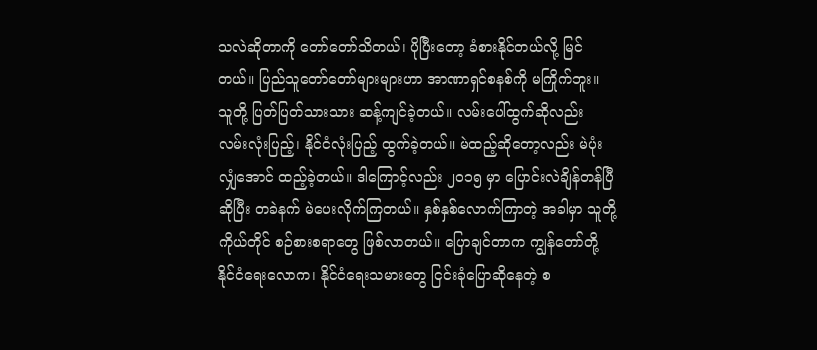သလဲဆိုတာကို တော်တော်သိတယ်၊ ပိုပြီးတော့ ခံစားနိုင်တယ်လို့ မြင်တယ်။ ပြည်သူတော်တော်များများဟာ အာဏာရှင်စနစ်ကို မကြိုက်ဘူး။ သူတို့ ပြတ်ပြတ်သားသား ဆန့်ကျင်ခဲ့တယ်။ လမ်းပေါ်ထွက်ဆိုလည်း လမ်းလုံးပြည့်၊ နိုင်ငံလုံးပြည့် ထွက်ခဲ့တယ်။ မဲထည့်ဆိုတော့လည်း မဲပုံးလျှံအောင် ထည့်ခဲ့တယ်။ ဒါကြောင့်လည်း ၂၀၁၅ မှာ ပြောင်းလဲချိန်တန်ပြီဆိုပြီး တခဲနက် မဲပေးလိုက်ကြတယ်။ နှစ်နှစ်လောက်ကြာတဲ့ အခါမှာ သူတို့ ကိုယ်တိုင် စဉ်စားစရာတွေ ဖြစ်လာတယ်။ ပြောချင်တာက ကျွန်တော်တို့ နိုင်ငံရေးလောက၊ နိုင်ငံရေးသမားတွေ ငြင်းခုံပြောဆိုနေတဲ့ စ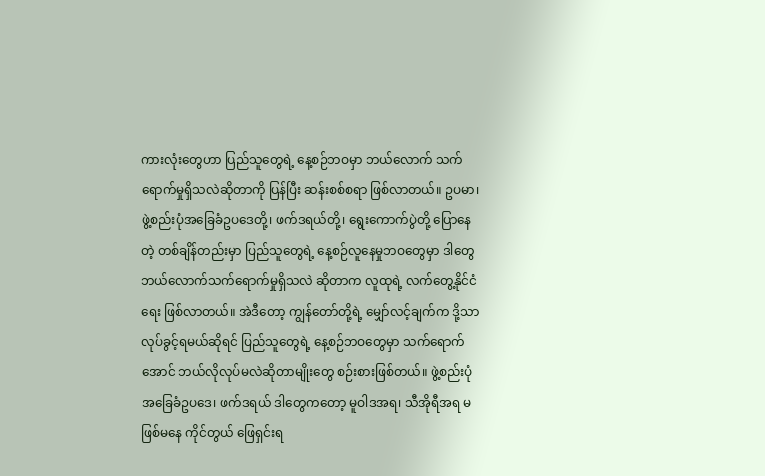ကားလုံးတွေဟာ ပြည်သူတွေရဲ့ နေ့စဉ်ဘဝမှာ ဘယ်လောက် သက်ရောက်မှုရှိသလဲဆိုတာကို ပြန်ပြီး ဆန်းစစ်စရာ ဖြစ်လာတယ်။ ဥပမာ၊ ဖွဲ့စည်းပုံအခြေခံဥပဒေတို့၊ ဖက်ဒရယ်တို့၊ ရွေးကောက်ပွဲတို့ ပြောနေတဲ့ တစ်ချိန်တည်းမှာ ပြည်သူတွေရဲ့ နေ့စဉ်လူနေမှုဘဝတွေမှာ ဒါတွေ ဘယ်လောက်သက်ရောက်မှုရှိသလဲ ဆိုတာက လူထုရဲ့ လက်တွေ့နိုင်ငံရေး ဖြစ်လာတယ်။ အဲဒီတော့ ကျွန်တော်တို့ရဲ့ မျှော်လင့်ချက်က ဒို့သာ လုပ်ခွင့်ရမယ်ဆိုရင် ပြည်သူတွေရဲ့ နေ့စဉ်ဘဝတွေမှာ သက်ရောက်အောင် ဘယ်လိုလုပ်မလဲဆိုတာမျိုးတွေ စဉ်းစားဖြစ်တယ်။ ဖွဲ့စည်းပုံအခြေခံဥပဒေ၊ ဖက်ဒရယ် ဒါတွေကတော့ မူဝါဒအရ၊ သီအိုရီအရ မဖြစ်မနေ ကိုင်တွယ် ဖြေရှင်းရ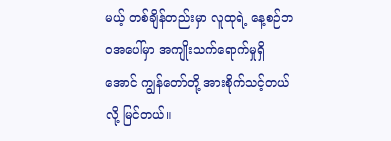မယ့် တစ်ချိန်တည်းမှာ လူထုရဲ့ နေ့စဉ်ဘဝအပေါ်မှာ အကျိုးသက်ရောက်မှုရှိအောင် ကျွန်တော်တို့ အားစိုက်သင့်တယ်လို့ မြင်တယ်။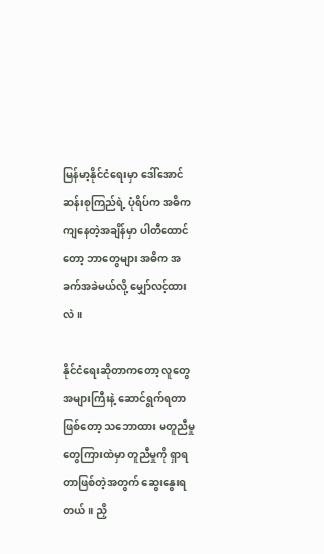မြန်မာ့နိုင်ငံရေးမှာ ဒေါ်အောင်ဆန်းစုကြည်ရဲ့ ပုံရိပ်က အဓိကကျနေတဲ့အချိန်မှာ ပါတီထောင်တော့ ဘာတွေများ အဓိက အခက်အခဲမယ်လို့ မျှော်လင့်ထားလဲ။

နိုင်ငံရေးဆိုတာကတော့ လူတွေအများကြီးနဲ့ ဆောင်ရွက်ရတာဖြစ်တော့ သဘောထား မတူညီမှုတွေကြားထဲမှာ တူညီမှုကို ရှာရတာဖြစ်တဲ့အတွက် ဆွေးနွေးရတယ်။ ညှိ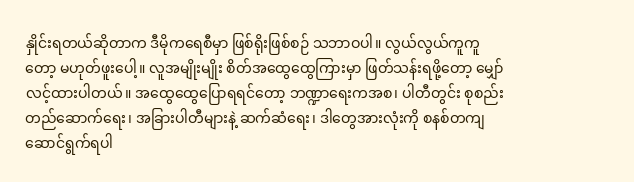နှိုင်းရတယ်ဆိုတာက ဒီမိုကရေစီမှာ ဖြစ်ရိုးဖြစ်စဉ် သဘာဝပါ။ လွယ်လွယ်ကူကူတော့ မဟုတ်ဖူးပေါ့။ လူအမျိုးမျိုး စိတ်အထွေထွေကြားမှာ ဖြတ်သန်းရဖို့တော့ မျှော်လင့်ထားပါတယ်။ အထွေထွေပြောရရင်တော့ ဘဏ္ဍာရေးကအစ၊ ပါတီတွင်း စုစည်းတည်ဆောက်ရေး၊ အခြားပါတီများနဲ့ ဆက်ဆံရေး၊ ဒါတွေအားလုံးကို စနစ်တကျ ဆောင်ရွက်ရပါ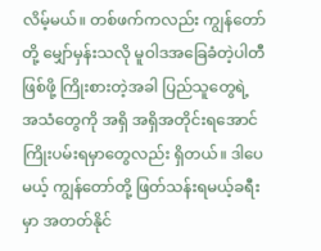လိမ့်မယ်။ တစ်ဖက်ကလည်း ကျွန်တော်တို့ မျှော်မှန်းသလို မူဝါဒအခြေခံတဲ့ပါတီ ဖြစ်ဖို့ ကြိုးစားတဲ့အခါ ပြည်သူတွေရဲ့ အသံတွေကို အရှိ အရှိအတိုင်းရအောင် ကြိုးပမ်းရမှာတွေလည်း ရှိတယ်။ ဒါပေမယ့် ကျွန်တော်တို့ ဖြတ်သန်းရမယ့်ခရီးမှာ အတတ်နိုင်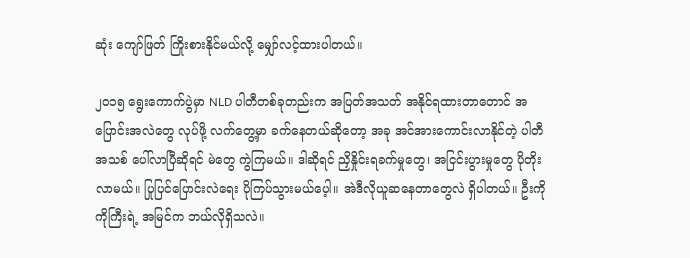ဆုံး ကျော်ဖြတ် ကြိုးစားနိုင်မယ်လို့ မျှော်လင့်ထားပါတယ်။

၂၀၁၅ ရွေးကောက်ပွဲမှာ NLD ပါတီတစ်ခုတည်းက အပြတ်အသတ် အနိုင်ရထားတာတောင် အပြောင်းအလဲတွေ လုပ်ဖို့ လက်တွေ့မှာ ခက်နေတယ်ဆိုတော့ အခု အင်အားကောင်းလာနိုင်တဲ့ ပါတီအသစ် ပေါ်လာပြီဆိုရင် မဲတွေ ကွဲကြမယ်။ ဒါဆိုရင် ညှိနှိုင်းရခက်မှုတွေ၊ အငြင်းပွားမှုတွေ ပိုတိုးလာမယ်။ ပြုပြင်ပြောင်းလဲရေး ပိုကြပ်သွားမယ်ပေ့ါ။ အဲဒီလိုယူဆနေတာတွေလဲ ရှိပါတယ်။ ဦးကိုကိုကြီးရဲ့ အမြင်က ဘယ်လိုရှိသလဲ။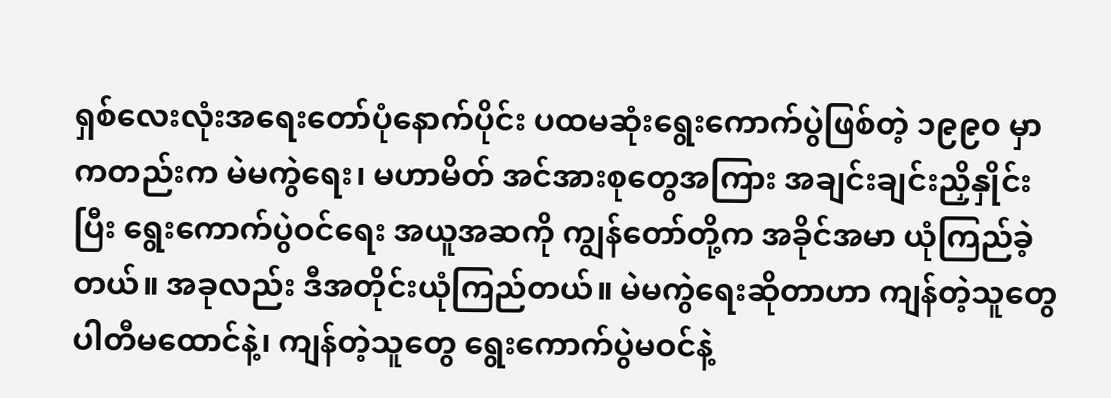ရှစ်လေးလုံးအရေးတော်ပုံနောက်ပိုင်း ပထမဆုံးရွေးကောက်ပွဲဖြစ်တဲ့ ၁၉၉၀ မှာကတည်းက မဲမကွဲရေး၊ မဟာမိတ် အင်အားစုတွေအကြား အချင်းချင်းညှိနှိုင်းပြီး ရွေးကောက်ပွဲဝင်ရေး အယူအဆကို ကျွန်တော်တို့က အခိုင်အမာ ယုံကြည်ခဲ့တယ်။ အခုလည်း ဒီအတိုင်းယုံကြည်တယ်။ မဲမကွဲရေးဆိုတာဟာ ကျန်တဲ့သူတွေ ပါတီမထောင်နဲ့၊ ကျန်တဲ့သူတွေ ရွေးကောက်ပွဲမဝင်နဲ့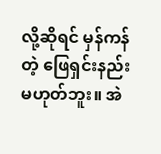လို့ဆိုရင် မှန်ကန်တဲ့ ဖြေရှင်းနည်း မဟုတ်ဘူး။ အဲ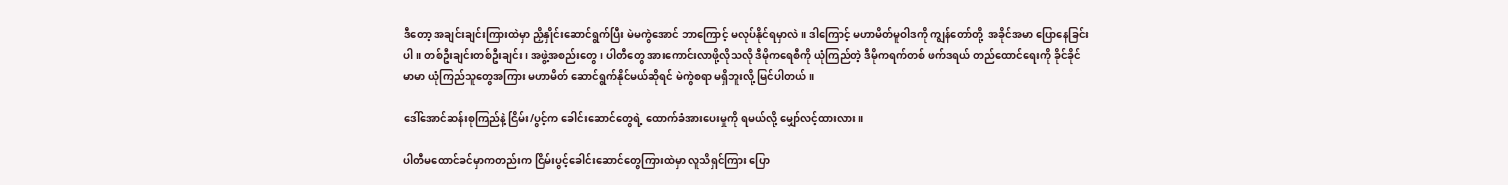ဒီတော့ အချင်းချင်းကြားထဲမှာ ညှိနှိုင်းဆောင်ရွက်ပြီး မဲမကွဲအောင် ဘာကြောင့် မလုပ်နိုင်ရမှာလဲ။ ဒါကြောင့် မဟာမိတ်မူဝါဒကို ကျွန်တော်တို့  အခိုင်အမာ ပြောနေခြင်းပါ။ တစ်ဦးချင်းတစ်ဦးချင်း၊ အဖွဲ့အစည်းတွေ၊ ပါတီတွေ အားကောင်းလာဖို့လိုသလို ဒီမိုကရေစီကို ယုံကြည်တဲ့ ဒီမိုကရက်တစ် ဖက်ဒရယ် တည်ထောင်ရေးကို ခိုင်ခိုင်မာမာ ယုံကြည်သူတွေအကြား မဟာမိတ် ဆောင်ရွက်နိုင်မယ်ဆိုရင် မဲကွဲစရာ မရှိဘူးလို့ မြင်ပါတယ်။

ဒေါ်အောင်ဆန်းစုကြည်နဲ့ ငြိမ်း/ပွင့်က ခေါင်းဆောင်တွေရဲ့ ထောက်ခံအားပေးမှုကို ရမယ်လို့ မျှော်လင့်ထားလား။

ပါတီမထောင်ခင်မှာကတည်းက ငြိမ်းပွင့်ခေါင်းဆောင်တွေကြားထဲမှာ လူသိရှင်ကြား ပြော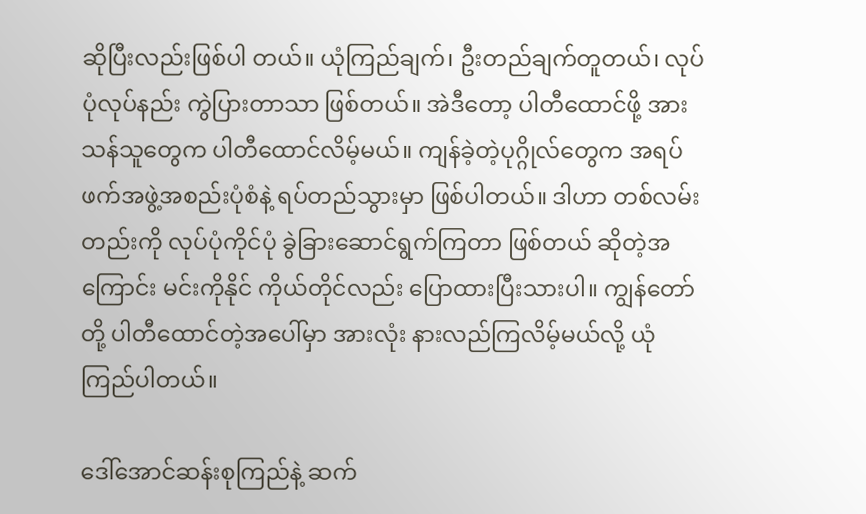ဆိုပြီးလည်းဖြစ်ပါ တယ်။ ယုံကြည်ချက်၊ ဦးတည်ချက်တူတယ်၊ လုပ်ပုံလုပ်နည်း ကွဲပြားတာသာ ဖြစ်တယ်။ အဲဒီတော့ ပါတီထောင်ဖို့ အားသန်သူတွေက ပါတီထောင်လိမ့်မယ်။ ကျန်ခဲ့တဲ့ပုဂ္ဂိုလ်တွေက အရပ်ဖက်အဖွဲ့အစည်းပုံစံနဲ့ ရပ်တည်သွားမှာ ဖြစ်ပါတယ်။ ဒါဟာ တစ်လမ်းတည်းကို လုပ်ပုံကိုင်ပုံ ခွဲခြားဆောင်ရွက်ကြတာ ဖြစ်တယ် ဆိုတဲ့အကြောင်း မင်းကိုနိုင် ကိုယ်တိုင်လည်း ပြောထားပြီးသားပါ။ ကျွန်တော်တို့ ပါတီထောင်တဲ့အပေါ်မှာ အားလုံး နားလည်ကြလိမ့်မယ်လို့ ယုံကြည်ပါတယ်။

ဒေါ်အောင်ဆန်းစုကြည်နဲ့ ဆက်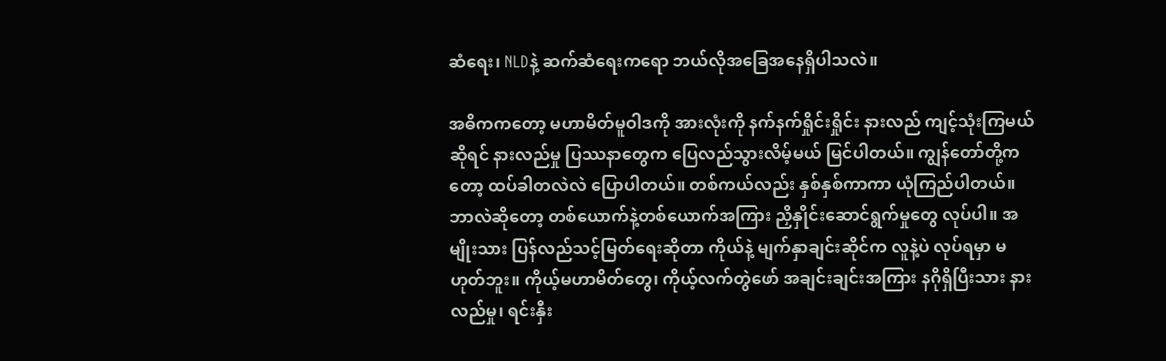ဆံရေး၊ NLDနဲ့ ဆက်ဆံရေးကရော ဘယ်လိုအခြေအနေရှိပါသလဲ။

အဓိကကတော့ မဟာမိတ်မူဝါဒကို အားလုံးကို နက်နက်ရှိုင်းရှိုင်း နားလည် ကျင့်သုံးကြမယ်ဆိုရင် နားလည်မှု ပြဿနာတွေက ပြေလည်သွားလိမ့်မယ် မြင်ပါတယ်။ ကျွန်တော်တို့ကတော့ ထပ်ခါတလဲလဲ ပြောပါတယ်။ တစ်ကယ်လည်း နှစ်နှစ်ကာကာ ယုံကြည်ပါတယ်။ ဘာလဲဆိုတော့ တစ်ယောက်နဲ့တစ်ယောက်အကြား ညှိနှိုင်းဆောင်ရွက်မှုတွေ လုပ်ပါ။ အမျိုးသား ပြန်လည်သင့်မြတ်ရေးဆိုတာ ကိုယ်နဲ့ မျက်နှာချင်းဆိုင်က လူနဲ့ပဲ လုပ်ရမှာ မဟုတ်ဘူး။ ကိုယ့်မဟာမိတ်တွေ၊ ကိုယ့်လက်တွဲဖော် အချင်းချင်းအကြား နဂိုရှိပြီးသား နားလည်မှု၊ ရင်းနှီး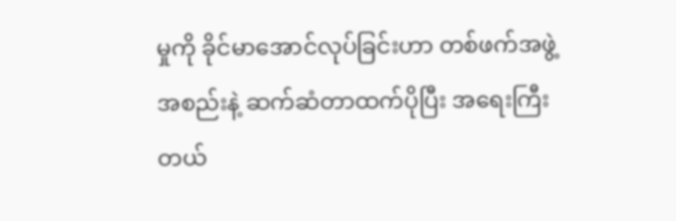မှုကို ခိုင်မာအောင်လုပ်ခြင်းဟာ တစ်ဖက်အဖွဲ့အစည်းနဲ့ ဆက်ဆံတာထက်ပိုပြီး အရေးကြီးတယ်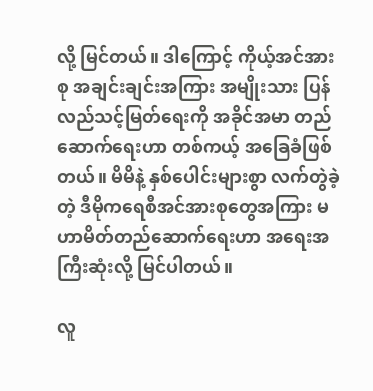လို့ မြင်တယ်။ ဒါကြောင့် ကိုယ့်အင်အားစု အချင်းချင်းအကြား အမျိုးသား ပြန်လည်သင့်မြတ်ရေးကို အခိုင်အမာ တည်ဆောက်ရေးဟာ တစ်ကယ့် အခြေခံဖြစ်တယ်။ မိမိနဲ့ နှစ်ပေါင်းများစွာ လက်တွဲခဲ့တဲ့ ဒီမိုကရေစီအင်အားစုတွေအကြား မဟာမိတ်တည်ဆောက်ရေးဟာ အရေးအကြီးဆုံးလို့ မြင်ပါတယ်။

လူ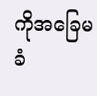ကိုအခြေမခံ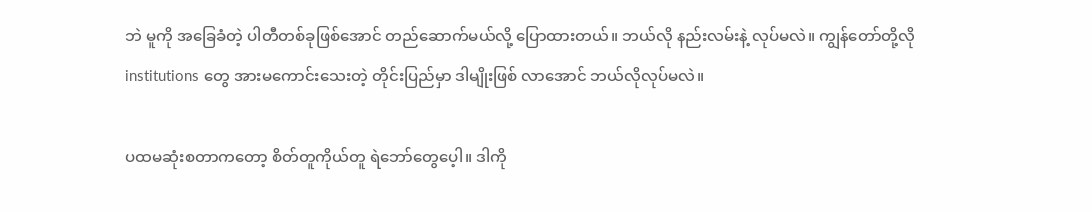ဘဲ မူကို အခြေခံတဲ့ ပါတီတစ်ခုဖြစ်အောင် တည်ဆောက်မယ်လို့ ပြောထားတယ်။ ဘယ်လို နည်းလမ်းနဲ့ လုပ်မလဲ။ ကျွန်တော်တို့လို institutions တွေ အားမကောင်းသေးတဲ့ တိုင်းပြည်မှာ ဒါမျိုးဖြစ် လာအောင် ဘယ်လိုလုပ်မလဲ။

ပထမဆုံးစတာကတော့ စိတ်တူကိုယ်တူ ရဲဘော်တွေပေ့ါ။ ဒါကို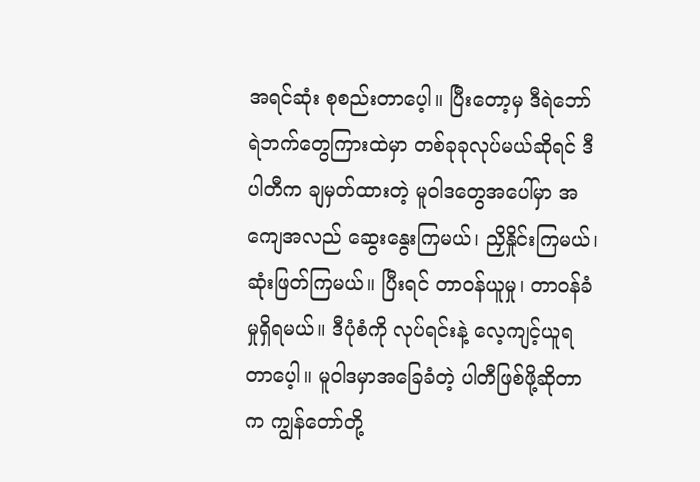အရင်ဆုံး စုစည်းတာပေ့ါ။ ပြီးတော့မှ ဒီရဲဘော် ရဲဘက်တွေကြားထဲမှာ တစ်ခုခုလုပ်မယ်ဆိုရင် ဒီပါတီက ချမှတ်ထားတဲ့ မူဝါဒတွေအပေါ်မှာ အကျေအလည် ဆွေးနွေးကြမယ်၊ ညှိနှိုင်းကြမယ်၊ ဆုံးဖြတ်ကြမယ်။ ပြီးရင် တာဝန်ယူမှု၊ တာဝန်ခံမှုရှိရမယ်။ ဒီပုံစံကို လုပ်ရင်းနဲ့ လေ့ကျင့်ယူရတာပေ့ါ။ မူဝါဒမှာအခြေခံတဲ့ ပါတီဖြစ်ဖို့ဆိုတာက ကျွန်တော်တို့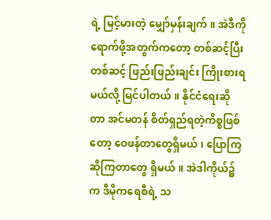ရဲ့ မြင့်မားတဲ့ မျှော်မှန်းချက်။ အဲဒီကို ရောက်ဖို့အတွက်ကတော့ တစ်ဆင့်ပြီးတစ်ဆင့် ဖြည်းဖြည်းချင်း ကြိုးစားရမယ်လို့ မြင်ပါတယ်။ နိုင်ငံရေးဆိုတာ အင်မတန် စိတ်ရှည်ရတဲ့ကိစ္စဖြစ်တော့ ဝေဖန်တာတွေရှိမယ်၊ ပြောကြဆိုကြတာတွေ ရှိမယ်။ အဲဒါကိုယ်၌က ဒီမိုကရေစီရဲ့ သ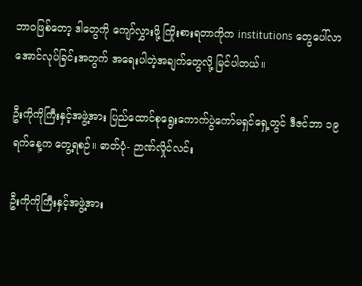ဘာဝဖြစ်တော့ ဒါတွေကို ကျော်လွှားဖို့ ကြိုးစားရတာကိုက institutions တွေပေါ်လာအောင်လုပ်ခြင်းအတွက် အရေးပါတဲ့အချက်တွေလို့ မြင်ပါတယ်။

ဦးကိုကိုကြီးနှင့်အဖွဲ့အား ပြည်ထောင်စုရွေးကောက်ပွဲကော်မရှင်ရှေ့တွင် ဒီဇင်ဘာ ၁၉ ရက်နေ့က တွေ့ရစဉ်။ ဓာတ်ပုံ- ဉာဏ်လှိုင်လင်း

ဦးကိုကိုကြီးနှင့်အဖွဲ့အား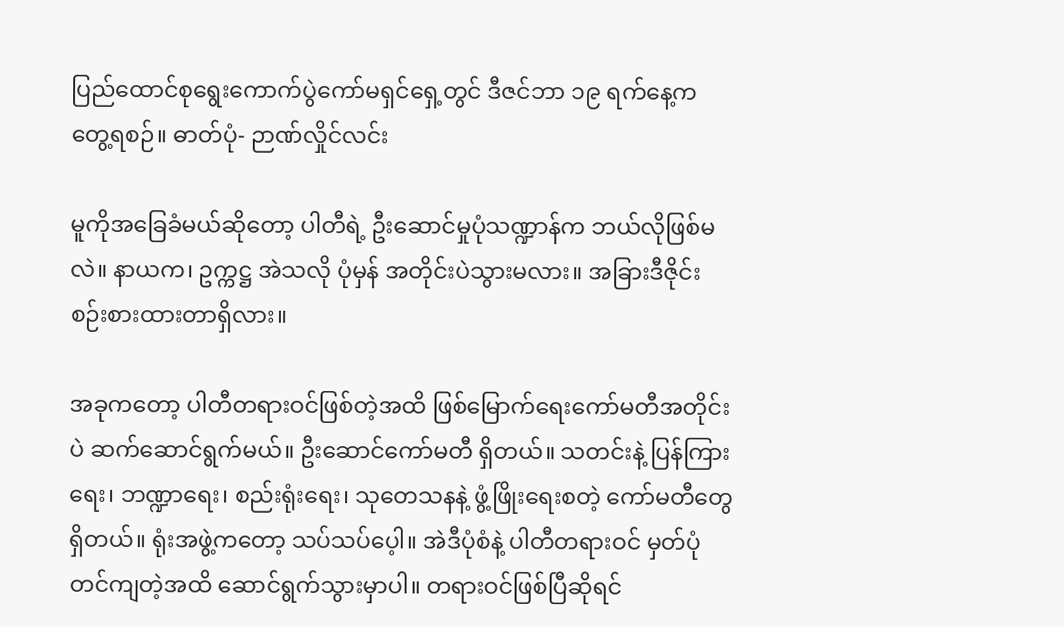ပြည်ထောင်စုရွေးကောက်ပွဲကော်မရှင်ရှေ့တွင် ဒီဇင်ဘာ ၁၉ ရက်နေ့က တွေ့ရစဉ်။ ဓာတ်ပုံ- ဉာဏ်လှိုင်လင်း

မူကိုအခြေခံမယ်ဆိုတော့ ပါတီရဲ့ ဦးဆောင်မှုပုံသဏ္ဍာန်က ဘယ်လိုဖြစ်မလဲ။ နာယက၊ ဥက္ကဋ္ဌ အဲသလို ပုံမှန် အတိုင်းပဲသွားမလား။ အခြားဒီဇိုင်း စဉ်းစားထားတာရှိလား။

အခုကတော့ ပါတီတရားဝင်ဖြစ်တဲ့အထိ ဖြစ်မြောက်ရေးကော်မတီအတိုင်းပဲ ဆက်ဆောင်ရွက်မယ်။ ဦးဆောင်ကော်မတီ ရှိတယ်။ သတင်းနဲ့ ပြန်ကြားရေး၊ ဘဏ္ဍာရေး၊ စည်းရုံးရေး၊ သုတေသနနဲ့ ဖွံ့ဖြိုးရေးစတဲ့ ကော်မတီတွေ ရှိတယ်။ ရုံးအဖွဲ့ကတော့ သပ်သပ်ပေ့ါ။ အဲဒီပုံစံနဲ့ ပါတီတရားဝင် မှတ်ပုံတင်ကျတဲ့အထိ ဆောင်ရွက်သွားမှာပါ။ တရားဝင်ဖြစ်ပြီဆိုရင်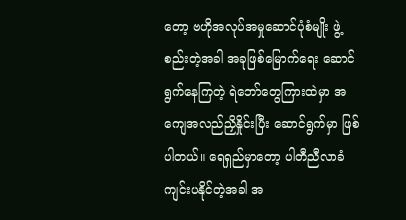တော့ ဗဟိုအလုပ်အမှုဆောင်ပုံစံမျိုး ဖွဲ့စည်းတဲ့အခါ အခုဖြစ်မြောက်ရေး ဆောင်ရွက်နေကြတဲ့ ရဲဘော်တွေကြားထဲမှာ အကျေအလည်ညှိနှိုင်းပြီး ဆောင်ရွက်မှာ ဖြစ်ပါတယ်။ ရေရှည်မှာတော့ ပါတီညီလာခံကျင်းပနိုင်တဲ့အခါ အ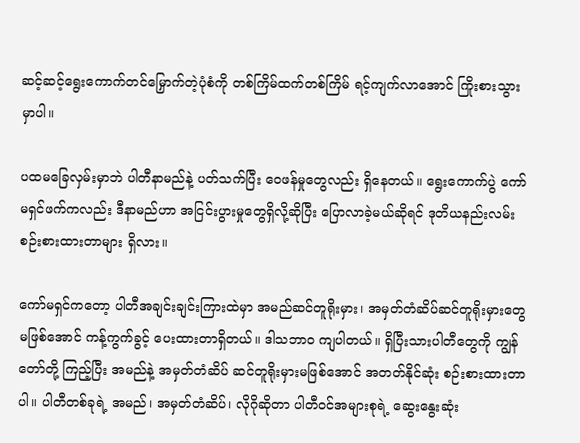ဆင့်ဆင့်ရွေးကောက်တင်မြှောက်တဲ့ပုံစံကို တစ်ကြိမ်ထက်တစ်ကြိမ် ရင့်ကျက်လာအောင် ကြိုးစားသွားမှာပါ။

ပထမခြေလှမ်းမှာဘဲ ပါတီနာမည်နဲ့ ပတ်သက်ပြီး ဝေဖန်မှုတွေလည်း ရှိနေတယ်။ ရွေးကောက်ပွဲ ကော်မရှင်ဖက်ကလည်း ဒီနာမည်ဟာ အငြင်းပွားမှုတွေရှိလို့ဆိုပြီး ပြောလာခဲ့မယ်ဆိုရင် ဒုတိယနည်းလမ်း စဉ်းစားထားတာများ ရှိလား။

ကော်မရှင်ကတော့ ပါတီအချင်းချင်းကြားထဲမှာ အမည်ဆင်တူရိုးမှား၊ အမှတ်တံဆိပ်ဆင်တူရိုးမှားတွေ မဖြစ်အောင် ကန့်ကွက်ခွင့် ပေးထားတာရှိတယ်။ ဒါသဘာဝ ကျပါတယ်။ ရှိပြီးသားပါတီတွေကို ကျွန်တော်တို့ ကြည့်ပြီး အမည်နဲ့ အမှတ်တံဆိပ် ဆင်တူရိုးမှားမဖြစ်အောင် အတတ်နိုင်ဆုံး စဉ်းစားထားတာပါ။ ပါတီတစ်ခုရဲ့ အမည်၊ အမှတ်တံဆိပ်၊ လိုဂိုဆိုတာ ပါတီဝင်အများစုရဲ့ ဆွေးနွေးဆုံး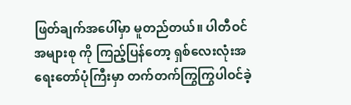ဖြတ်ချက်အပေါ်မှာ မူတည်တယ်။ ပါတီဝင်အများစု ကို ကြည့်ပြန်တော့ ရှစ်လေးလုံးအရေးတော်ပုံကြီးမှာ တက်တက်ကြွကြွပါဝင်ခဲ့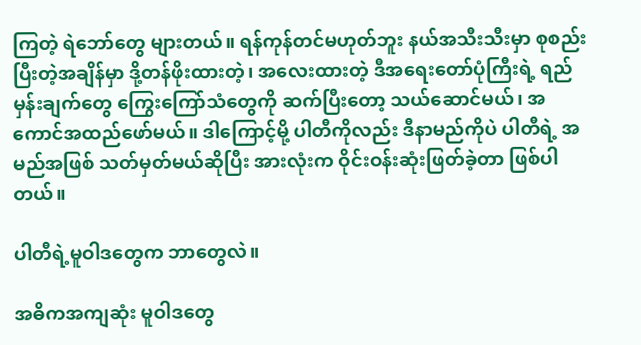ကြတဲ့ ရဲဘော်တွေ များတယ်။ ရန်ကုန်တင်မဟုတ်ဘူး နယ်အသီးသီးမှာ စုစည်းပြီးတဲ့အချိန်မှာ ဒို့တန်ဖိုးထားတဲ့၊ အလေးထားတဲ့ ဒီအရေးတော်ပုံကြီးရဲ့ ရည်မှန်းချက်တွေ ကြွေးကြော်သံတွေကို ဆက်ပြီးတော့ သယ်ဆောင်မယ်၊ အကောင်အထည်ဖော်မယ်။ ဒါကြောင့်မို့ ပါတီကိုလည်း ဒီနာမည်ကိုပဲ ပါတီရဲ့ အမည်အဖြစ် သတ်မှတ်မယ်ဆိုပြီး အားလုံးက ဝိုင်းဝန်းဆုံးဖြတ်ခဲ့တာ ဖြစ်ပါတယ်။

ပါတီရဲ့မူဝါဒတွေက ဘာတွေလဲ။

အဓိကအကျဆုံး မူဝါဒတွေ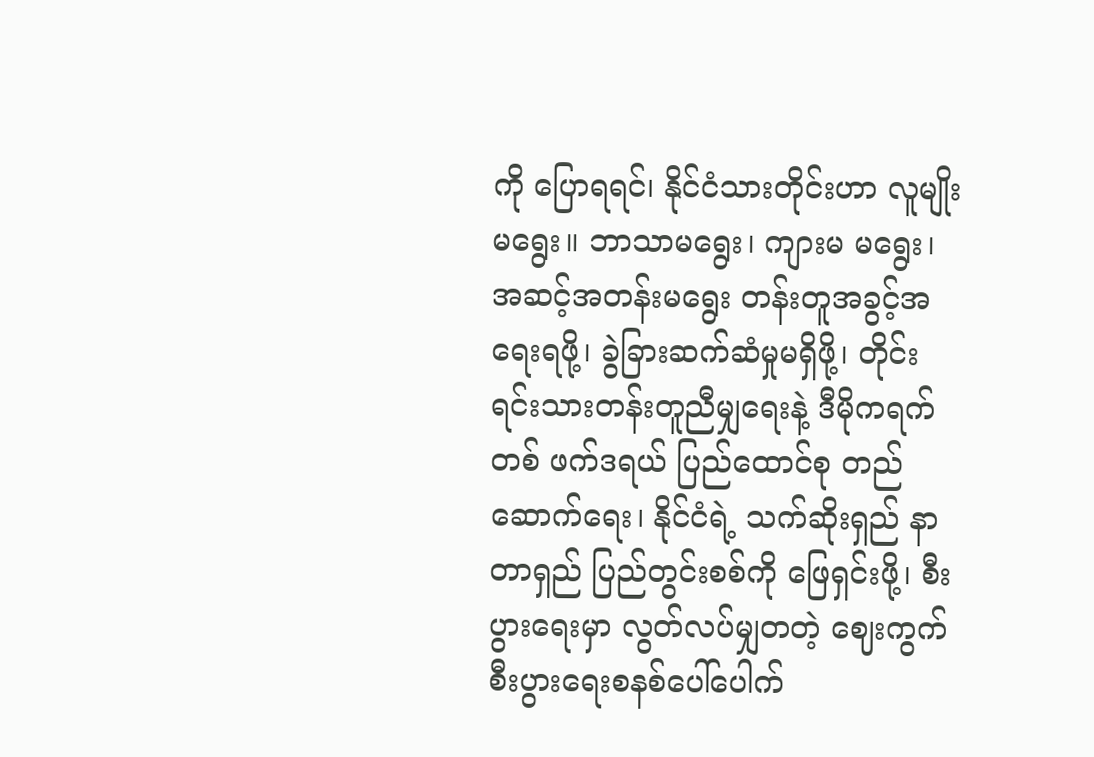ကို ပြောရရင်၊ နိုင်ငံသားတိုင်းဟာ လူမျိုးမရွေး။ ဘာသာမရွေး၊ ကျားမ မရွေး၊ အဆင့်အတန်းမရွေး တန်းတူအခွင့်အရေးရဖို့၊ ခွဲခြားဆက်ဆံမှုမရှိဖို့၊ တိုင်းရင်းသားတန်းတူညီမျှရေးနဲ့ ဒီမိုကရက်တစ် ဖက်ဒရယ် ပြည်ထောင်စု တည်ဆောက်ရေး၊ နိုင်ငံရဲ့ သက်ဆိုးရှည် နာတာရှည် ပြည်တွင်းစစ်ကို ဖြေရှင်းဖို့၊ စီးပွားရေးမှာ လွတ်လပ်မျှတတဲ့ ဈေးကွက်စီးပွားရေးစနစ်ပေါ်ပေါက်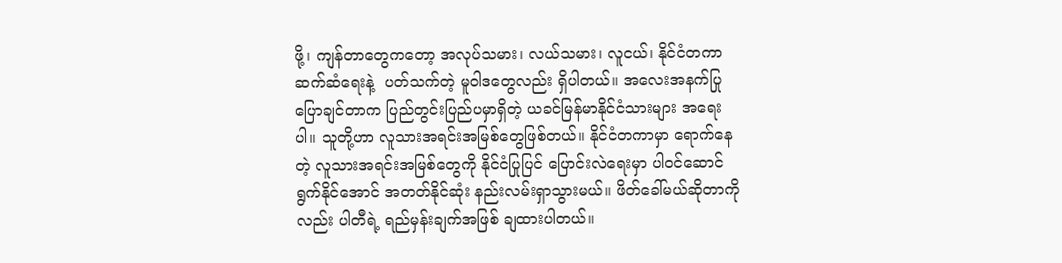ဖို့၊ ကျန်တာတွေကတော့ အလုပ်သမား၊ လယ်သမား၊ လူငယ်၊ နိုင်ငံတကာဆက်ဆံရေးနဲ့  ပတ်သက်တဲ့ မူဝါဒတွေလည်း ရှိပါတယ်။ အလေးအနက်ပြုပြောချင်တာက ပြည်တွင်းပြည်ပမှာရှိတဲ့ ယခင်မြန်မာနိုင်ငံသားများ အရေးပါ။ သူတို့ဟာ လူသားအရင်းအမြစ်တွေဖြစ်တယ်။ နိုင်ငံတကာမှာ ရောက်နေတဲ့ လူသားအရင်းအမြစ်တွေကို နိုင်ငံပြုပြင် ပြောင်းလဲရေးမှာ ပါဝင်ဆောင်ရွက်နိုင်အောင် အတတ်နိုင်ဆုံး နည်းလမ်းရှာသွားမယ်။ ဖိတ်ခေါ်မယ်ဆိုတာကိုလည်း ပါတီရဲ့ ရည်မှန်းချက်အဖြစ် ချထားပါတယ်။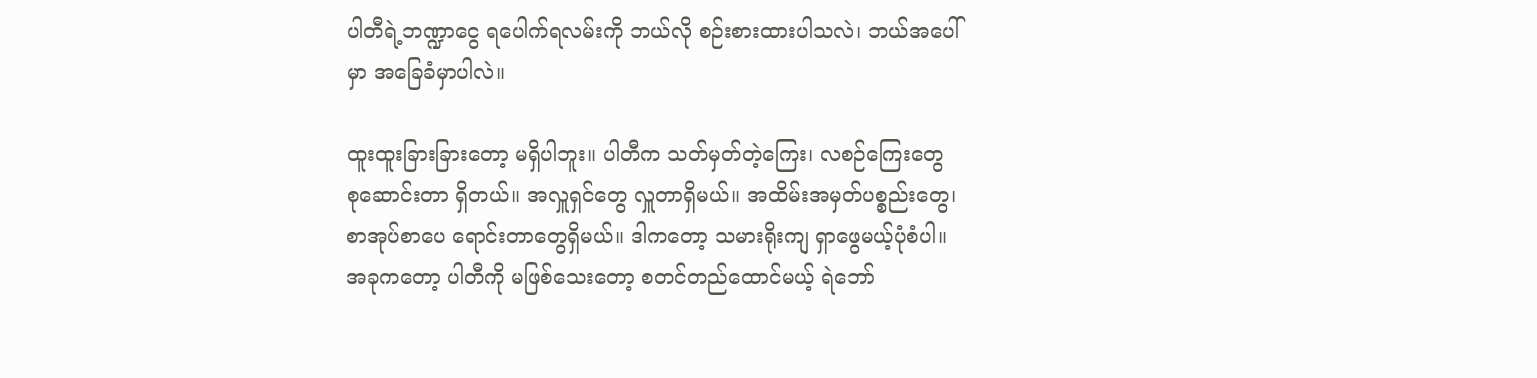ပါတီရဲ့ဘဏ္ဍာငွေ ရပေါက်ရလမ်းကို ဘယ်လို စဉ်းစားထားပါသလဲ၊ ဘယ်အပေါ်မှာ အခြေခံမှာပါလဲ။

ထူးထူးခြားခြားတော့ မရှိပါဘူး။ ပါတီက သတ်မှတ်တဲ့ကြေး၊ လစဉ်ကြေးတွေ စုဆောင်းတာ ရှိတယ်။ အလှူရှင်တွေ လှူတာရှိမယ်။ အထိမ်းအမှတ်ပစ္စည်းတွေ၊ စာအုပ်စာပေ ရောင်းတာတွေရှိမယ်။ ဒါကတော့ သမားရိုးကျ ရှာဖွေမယ့်ပုံစံပါ။ အခုကတော့ ပါတီကို မဖြစ်သေးတော့ စတင်တည်ထောင်မယ့် ရဲဘော်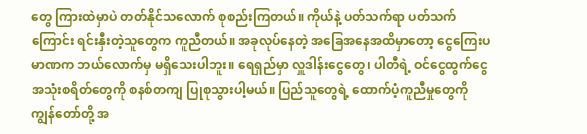တွေ ကြားထဲမှာပဲ တတ်နိုင်သလောက် စုစည်းကြတယ်။ ကိုယ်နဲ့ ပတ်သက်ရာ ပတ်သက်ကြောင်း ရင်းနှီးတဲ့သူတွေက ကူညီတယ်။ အခုလုပ်နေတဲ့ အခြေအနေအထိမှာတော့ ငွေကြေးပမာဏက ဘယ်လောက်မှ မရှိသေးပါဘူး။ ရေရှည်မှာ လှူဒါန်းငွေတွေ၊ ပါတီရဲ့ ဝင်ငွေထွက်ငွေ အသုံးစရိတ်တွေကို စနစ်တကျ ပြုစုသွားပါ့မယ်။ ပြည်သူတွေရဲ့ ထောက်ပံ့ကူညီမှုတွေကို ကျွန်တော်တို့ အ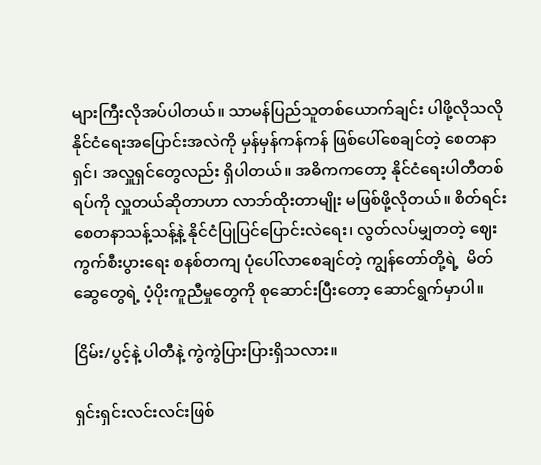များကြီးလိုအပ်ပါတယ်။ သာမန်ပြည်သူတစ်ယောက်ချင်း ပါဖို့လိုသလို နိုင်ငံရေးအပြောင်းအလဲကို မှန်မှန်ကန်ကန် ဖြစ်ပေါ်စေချင်တဲ့ စေတနာရှင်၊ အလှူရှင်တွေလည်း ရှိပါတယ်။ အဓိကကတော့ နိုင်ငံရေးပါတီတစ်ရပ်ကို လှူတယ်ဆိုတာဟာ လာဘ်ထိုးတာမျိုး မဖြစ်ဖို့လိုတယ်။ စိတ်ရင်းစေတနာသန့်သန့်နဲ့ နိုင်ငံပြုပြင်ပြောင်းလဲရေး၊ လွတ်လပ်မျှတတဲ့ ဈေးကွက်စီးပွားရေး စနစ်တကျ ပုံပေါ်လာစေချင်တဲ့ ကျွန်တော်တို့ရဲ့  မိတ်ဆွေတွေရဲ့ ပံ့ပိုးကူညီမှုတွေကို စုဆောင်းပြီးတော့ ဆောင်ရွက်မှာပါ။

ငြိမ်း/ပွင့်နဲ့ ပါတီနဲ့ ကွဲကွဲပြားပြားရှိသလား။

ရှင်းရှင်းလင်းလင်းဖြစ်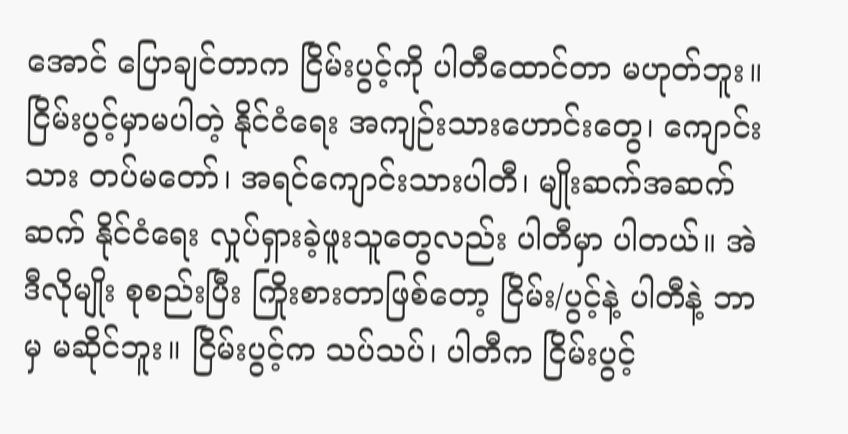အောင် ပြောချင်တာက ငြိမ်းပွင့်ကို ပါတီထောင်တာ မဟုတ်ဘူး။ ငြိမ်းပွင့်မှာမပါတဲ့ နိုင်ငံရေး အကျဉ်းသားဟောင်းတွေ၊ ကျောင်းသား တပ်မတော်၊ အရင်ကျောင်းသားပါတီ၊ မျိုးဆက်အဆက်ဆက် နိုင်ငံရေး လှုပ်ရှားခဲ့ဖူးသူတွေလည်း ပါတီမှာ ပါတယ်။ အဲဒီလိုမျိုး စုစည်းပြီး ကြိုးစားတာဖြစ်တော့ ငြိမ်း/ပွင့်နဲ့ ပါတီနဲ့ ဘာမှ မဆိုင်ဘူး။ ငြိမ်းပွင့်က သပ်သပ်၊ ပါတီက ငြိမ်းပွင့်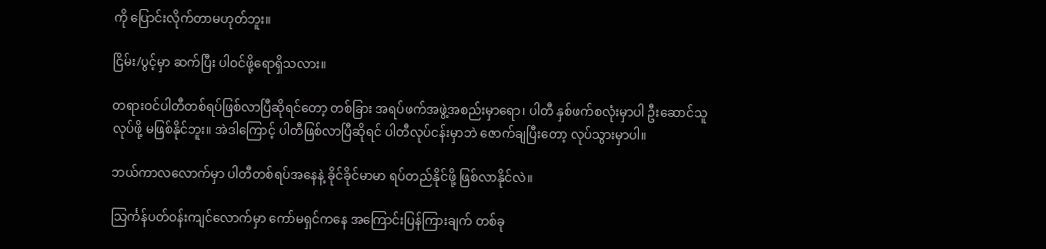ကို ပြောင်းလိုက်တာမဟုတ်ဘူး။

ငြိမ်း/ပွင့်မှာ ဆက်ပြီး ပါဝင်ဖို့ရောရှိသလား။

တရားဝင်ပါတီတစ်ရပ်ဖြစ်လာပြီဆိုရင်တော့ တစ်ခြား အရပ်ဖက်အဖွဲ့အစည်းမှာရော၊ ပါတီ နှစ်ဖက်စလုံးမှာပါ ဦးဆောင်သူလုပ်ဖို့ မဖြစ်နိုင်ဘူး။ အဲဒါကြောင့် ပါတီဖြစ်လာပြီဆိုရင် ပါတီလုပ်ငန်းမှာဘဲ ဇောက်ချပြီးတော့ လုပ်သွားမှာပါ။

ဘယ်ကာလလောက်မှာ ပါတီတစ်ရပ်အနေနဲ့ ခိုင်ခိုင်မာမာ ရပ်တည်နိုင်ဖို့ ဖြစ်လာနိုင်လဲ။

သြင်္ကန်ပတ်ဝန်းကျင်လောက်မှာ ကော်မရှင်ကနေ အကြောင်းပြန်ကြားချက် တစ်ခု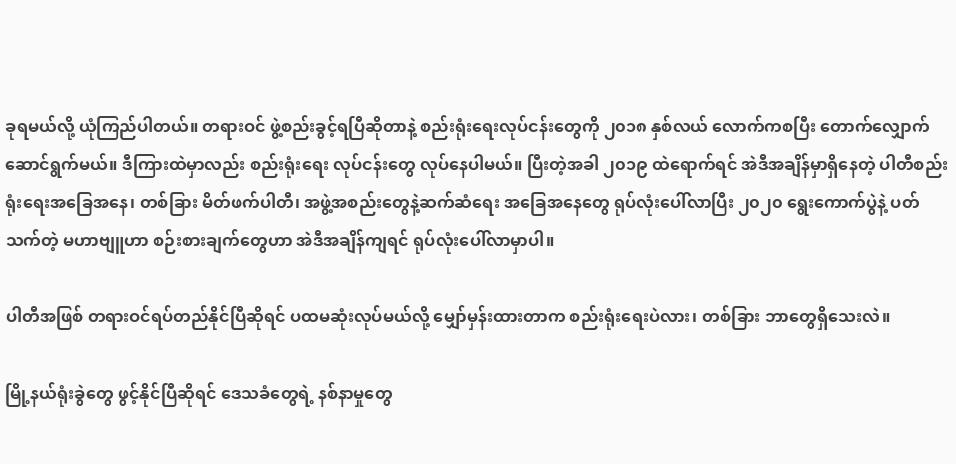ခုရမယ်လို့ ယုံကြည်ပါတယ်။ တရားဝင် ဖွဲ့စည်းခွင့်ရပြီဆိုတာနဲ့ စည်းရုံးရေးလုပ်ငန်းတွေကို ၂၀၁၈ နှစ်လယ် လောက်ကစပြီး တောက်လျှောက် ဆောင်ရွက်မယ်။ ဒီကြားထဲမှာလည်း စည်းရုံးရေး လုပ်ငန်းတွေ လုပ်နေပါမယ်။ ပြီးတဲ့အခါ ၂၀၁၉ ထဲရောက်ရင် အဲဒီအချိန်မှာရှိနေတဲ့ ပါတီစည်းရုံးရေးအခြေအနေ၊ တစ်ခြား မိတ်ဖက်ပါတီ၊ အဖွဲ့အစည်းတွေနဲ့ဆက်ဆံရေး အခြေအနေတွေ ရုပ်လုံးပေါ်လာပြီး ၂၀၂၀ ရွေးကောက်ပွဲနဲ့ ပတ်သက်တဲ့ မဟာဗျူဟာ စဉ်းစားချက်တွေဟာ အဲဒီအချိန်ကျရင် ရုပ်လုံးပေါ်လာမှာပါ။

ပါတီအဖြစ် တရားဝင်ရပ်တည်နိုင်ပြီဆိုရင် ပထမဆုံးလုပ်မယ်လို့ မျှော်မှန်းထားတာက စည်းရုံးရေးပဲလား၊ တစ်ခြား ဘာတွေရှိသေးလဲ။

မြို့နယ်ရုံးခွဲတွေ ဖွင့်နိုင်ပြီဆိုရင် ဒေသခံတွေရဲ့ နစ်နာမှုတွေ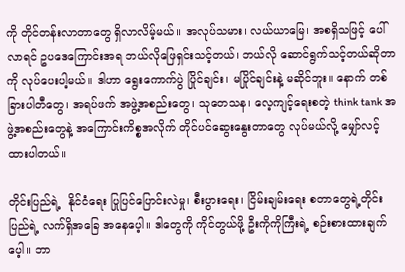ကို တိုင်တန်းလာတာတွေ ရှိလာလိမ့်မယ်။ အလုပ်သမား၊ လယ်ယာမြေ၊ အစရှိသဖြင့် ပေါ်လာရင် ဥပဒေကြောင်းအရ ဘယ်လိုဖြေရှင်းသင့်တယ်၊ ဘယ်လို ဆောင်ရွက်သင့်တယ်ဆိုတာကို လုပ်ပေးပါ့မယ်။ ဒါဟာ ရွေးကောက်ပွဲ ပြိုင်ချင်း၊ မပြိုင်ချင်းနဲ့ မဆိုင်ဘူး။ နောက် တစ်ခြားပါတီတွေ၊ အရပ်ဖက် အဖွဲ့အစည်းတွေ၊ သုတေသန၊ လေ့ကျင့်ရေးစတဲ့ think tank အဖွဲ့အစည်းတွေနဲ့ အကြောင်းကိစ္စအလိုက် တိုင်ပင်ဆွေးနွေးတာတွေ လုပ်မယ်လို့ မျှော်လင့်ထားပါတယ်။

တိုင်းပြည်ရဲ့  နိုင်ငံရေး ပြုပြင်ပြောင်းလဲမှု၊ စီးပွားရေး၊ ငြိမ်းချမ်းရေး စတာတွေရဲ့တိုင်းပြည်ရဲ့ လက်ရှိအခြေ အနေပေ့ါ။ ဒါတွေကို ကိုင်တွယ်ဖို့ ဦးကိုကိုကြီးရဲ့ စဉ်းစားထားချက်ပေ့ါ။ ဘာ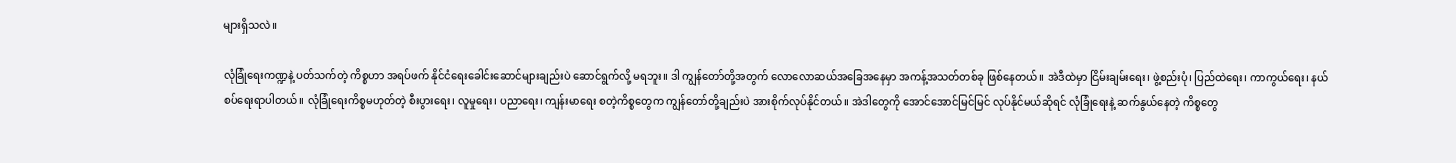များရှိသလဲ။

လုံခြုံရေးကဏ္ဍနဲ့ ပတ်သက်တဲ့ ကိစ္စဟာ အရပ်ဖက် နိုင်ငံရေးခေါင်းဆောင်များချည်းပဲ ဆောင်ရွက်လို့ မရဘူး။ ဒါ ကျွန်တော်တို့အတွက် လောလောဆယ်အခြေအနေမှာ အကန့်အသတ်တစ်ခု ဖြစ်နေတယ်။ အဲဒီထဲမှာ ငြိမ်းချမ်းရေး၊ ဖွဲ့စည်းပုံ၊ ပြည်ထဲရေး၊ ကာကွယ်ရေး၊ နယ်စပ်ရေးရာပါတယ်။ လုံခြုံရေးကိစ္စမဟုတ်တဲ့ စီးပွားရေး၊ လူမှုရေး၊ ပညာရေး၊ ကျန်းမာရေး စတဲ့ကိစ္စတွေက ကျွန်တော်တို့ချည်းပဲ အားစိုက်လုပ်နိုင်တယ်။ အဲဒါတွေကို အောင်အောင်မြင်မြင် လုပ်နိုင်မယ်ဆိုရင် လုံခြုံရေးနဲ့ ဆက်နွယ်နေတဲ့ ကိစ္စတွေ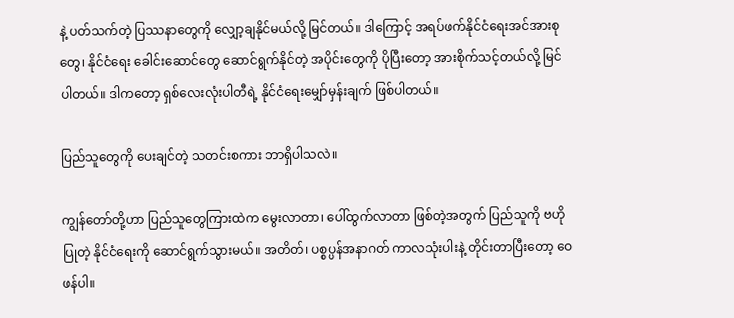နဲ့ ပတ်သက်တဲ့ ပြဿနာတွေကို လျှော့ချနိုင်မယ်လို့ မြင်တယ်။ ဒါကြောင့် အရပ်ဖက်နိုင်ငံရေးအင်အားစုတွေ၊ နိုင်ငံရေး ခေါင်းဆောင်တွေ ဆောင်ရွက်နိုင်တဲ့ အပိုင်းတွေကို ပိုပြီးတော့ အားစိုက်သင့်တယ်လို့ မြင်ပါတယ်။ ဒါကတော့ ရှစ်လေးလုံးပါတီရဲ့ နိုင်ငံရေးမျှော်မှန်းချက် ဖြစ်ပါတယ်။

ပြည်သူတွေကို ပေးချင်တဲ့ သတင်းစကား ဘာရှိပါသလဲ။

ကျွန်တော်တို့ဟာ ပြည်သူတွေကြားထဲက မွေးလာတာ၊ ပေါ်ထွက်လာတာ ဖြစ်တဲ့အတွက် ပြည်သူကို ဗဟိုပြုတဲ့ နိုင်ငံရေးကို ဆောင်ရွက်သွားမယ်။ အတိတ်၊ ပစ္စပ္ပန်အနာဂတ် ကာလသုံးပါးနဲ့ တိုင်းတာပြီးတော့ ဝေဖန်ပါ။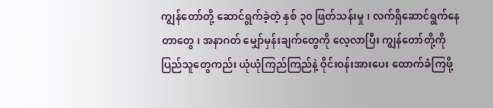ကျွန်တော်တို့ ဆောင်ရွက်ခဲ့တဲ့ နှစ် ၃၀ ဖြတ်သန်းမှု၊ လက်ရှိဆောင်ရွက်နေတာတွေ၊ အနာဂတ် မျှော်မှန်းချက်တွေကို လေ့လာပြီး ကျွန်တော်တို့ကို ပြည်သူတွေကည်း ယုံယုံကြည်ကြည်နဲ့ ဝိုင်းဝန်းအားပေး ထောက်ခံကြဖို့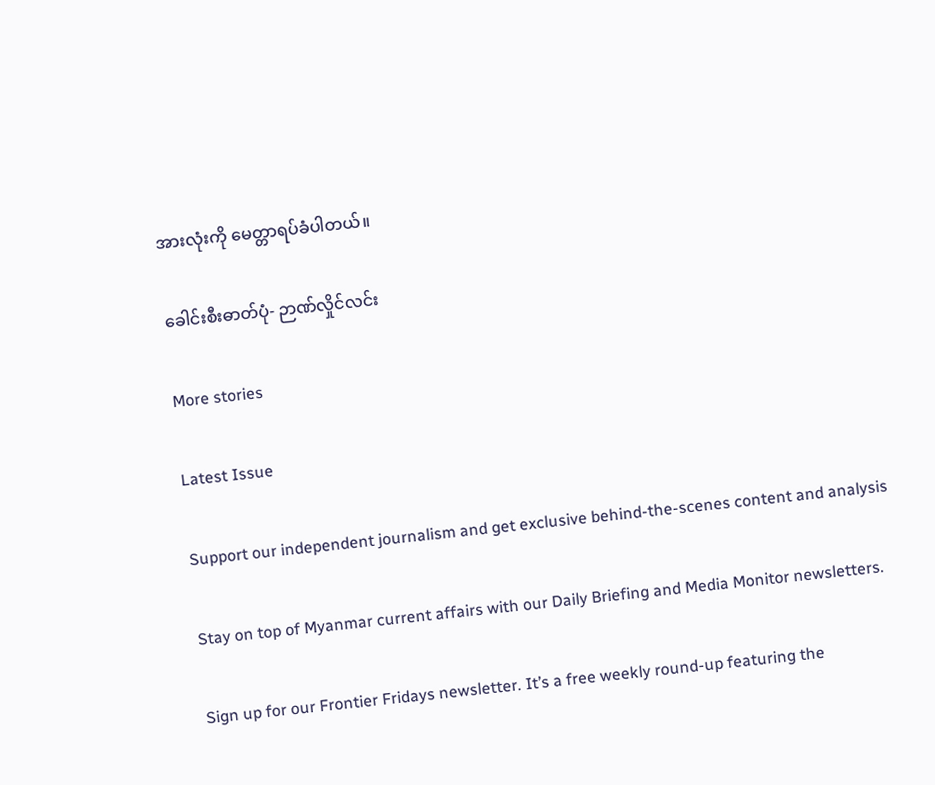အားလုံးကို မေတ္တာရပ်ခံပါတယ်။

ခေါင်းစီးဓာတ်ပုံ- ဉာဏ်လှိုင်လင်း

More stories

Latest Issue

Support our independent journalism and get exclusive behind-the-scenes content and analysis

Stay on top of Myanmar current affairs with our Daily Briefing and Media Monitor newsletters.

Sign up for our Frontier Fridays newsletter. It’s a free weekly round-up featuring the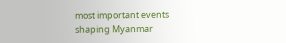most important events shaping Myanmar